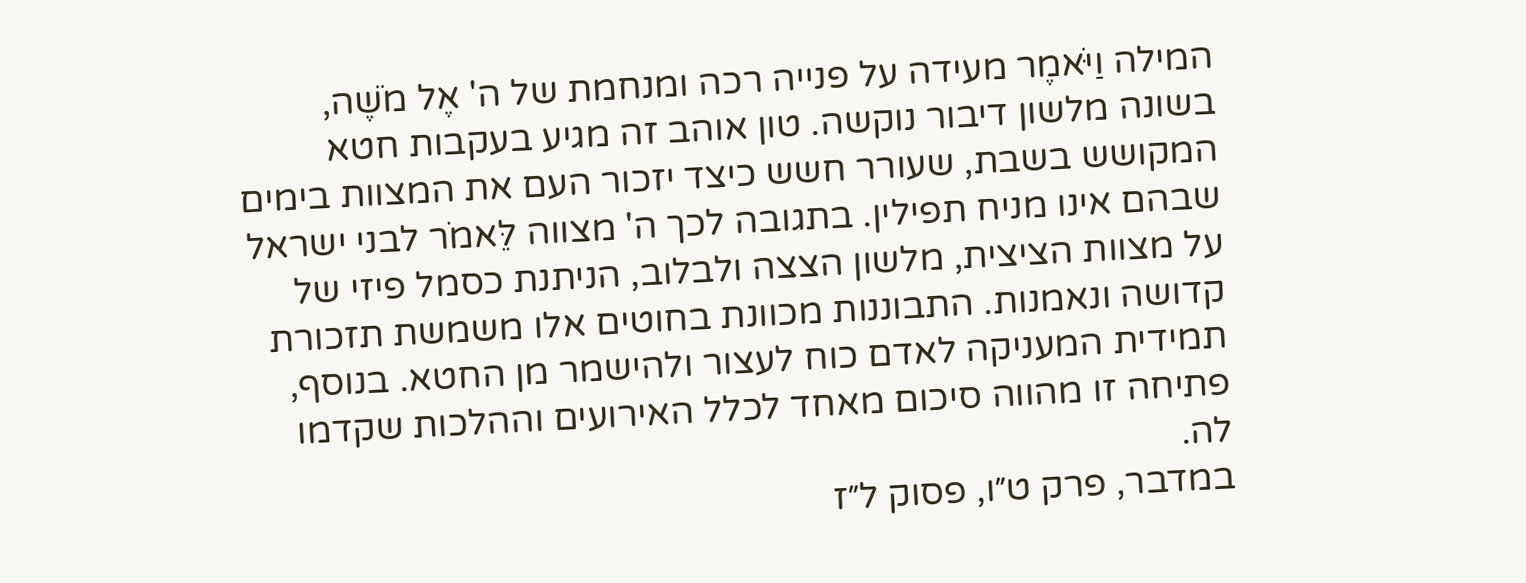המילה וַיֹּאמֶר מעידה על פנייה רכה ומנחמת של ה' אֶל מֹשֶׁה, בשונה מלשון דיבור נוקשה. טון אוהב זה מגיע בעקבות חטא המקושש בשבת, שעורר חשש כיצד יזכור העם את המצוות בימים שבהם אינו מניח תפילין. בתגובה לכך ה' מצווה לֵּאמֹר לבני ישראל על מצוות הציצית, מלשון הצצה ולבלוב, הניתנת כסמל פיזי של קדושה ונאמנות. התבוננות מכוונת בחוטים אלו משמשת תזכורת תמידית המעניקה לאדם כוח לעצור ולהישמר מן החטא. בנוסף, פתיחה זו מהווה סיכום מאחד לכלל האירועים וההלכות שקדמו לה.
במדבר, פרק ט״ו, פסוק ל״ז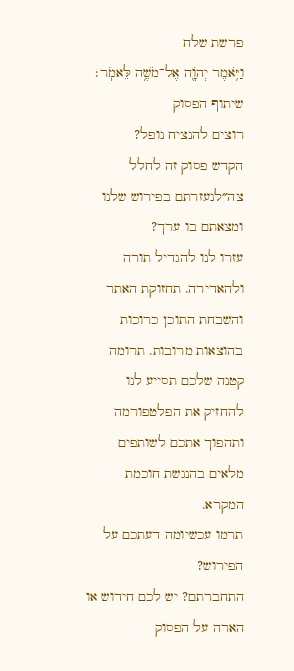פרשת שלח
וַיֹּ֥אמֶר יְהֹוָ֖ה אֶל־מֹשֶׁ֥ה לֵּאמֹֽר׃
שיתוף הפסוק
רוצים להנציח נופל?
הקדש פסוק זה לחלל צה״לנעזרתם בפירוש שלנו ומצאתם בו ערך?
עזרו לנו להגדיל תורה ולהאדירה. תחזוקת האתר והשבחת התוכן כרוכות בהוצאות מרובות. תרומה קטנה שלכם תסייע לנו להחזיק את הפלטפורמה ותהפוך אתכם לשותפים מלאים בהנגשת חוכמת המקרא.
תרמו עכשיומה דעתכם על הפירוש?
התחברתם? יש לכם חידוש או הארה על הפסוק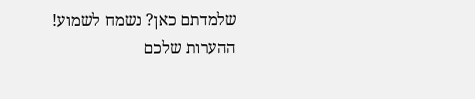שלמדתם כאן? נשמח לשמוע!
ההערות שלכם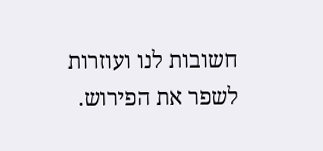חשובות לנו ועוזרות לשפר את הפירוש.